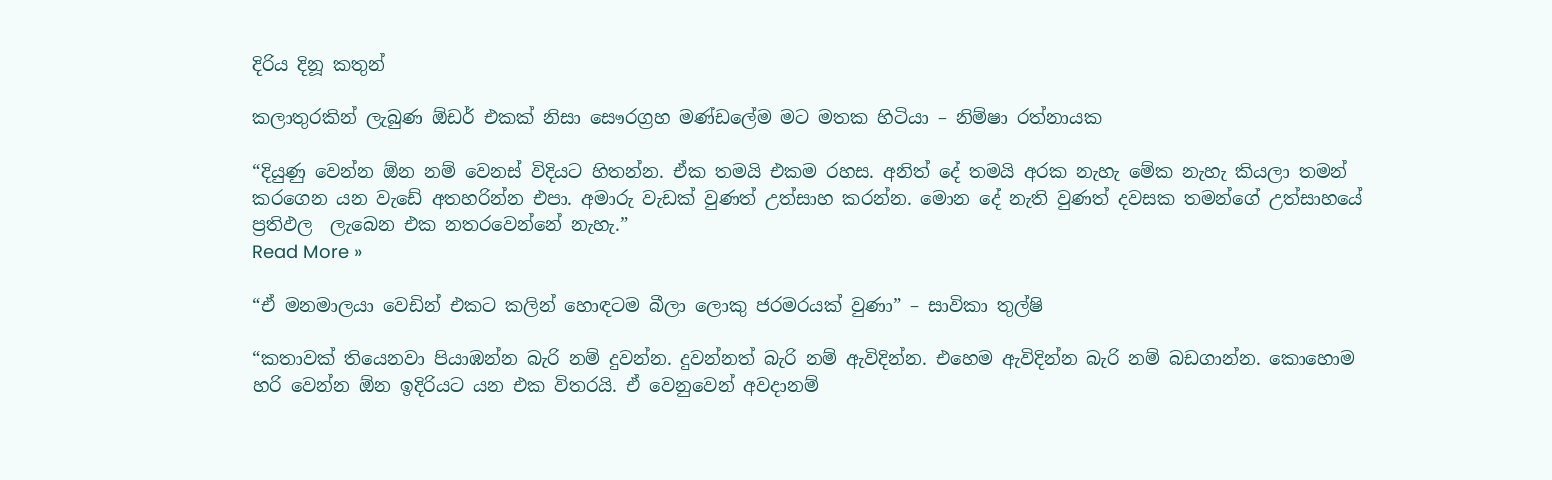දිරිය දිනූ කතුන්

කලාතුරකින් ලැබුණ ඕඩර් එකක් නිසා සෞරග්‍රහ මණ්ඩලේම මට මතක හිටියා – නිම්ෂා රත්නායක

“දියුණු වෙන්න ඕන නම් වෙනස් විදියට හිතන්න. ඒක තමයි එකම රහස. අනිත් දේ තමයි අරක නැහැ මේක නැහැ කියලා තමන් කරගෙන යන වැඩේ අතහරින්න එපා. අමාරු වැඩක් වුණත් උත්සාහ කරන්න. මොන දේ නැති වුණත් දවසක තමන්ගේ උත්සාහයේ ප්‍රතිඵල  ලැබෙන එක නතරවෙන්නේ නැහැ.”
Read More »

“ඒ මනමාලයා වෙඩින් එකට කලින් හොඳටම බීලා ලොකු ජරමරයක් වුණා” – සාවිකා තුල්ෂි

“කතාවක් තියෙනවා පියාඹන්න බැරි නම් දුවන්න. දුවන්නත් බැරි නම් ඇවිදින්න. එහෙම ඇවිදින්න බැරි නම් බඩගාන්න. කොහොම හරි වෙන්න ඕන ඉදිරියට යන එක විතරයි. ඒ වෙනුවෙන් අවදානම්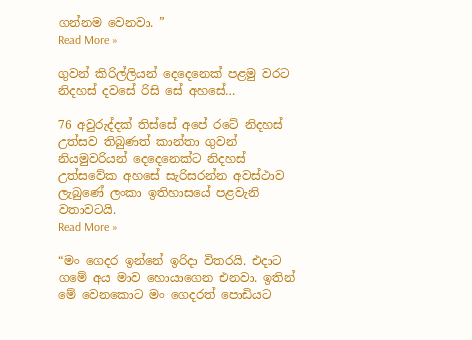ගන්නම වෙනවා. ”
Read More »

ගුවන් කිරිල්ලියන් දෙදෙනෙක් පළමු වරට නිදහස් දවසේ රිසි සේ අහසේ…

76 අවුරුද්දක් තිස්සේ අපේ රටේ නිදහස් උත්සව තිබුණත් කාන්තා ගුවන් නියමුවරියන් දෙදෙනෙක්ට නිදහස් උත්සවේක අහසේ සැරිසරන්න අවස්ථාව ලැබුණේ ලංකා ඉතිහාසයේ පළවැනි වතාවටයි.
Read More »

“මං ගෙදර ඉන්නේ ඉරිදා විතරයි. එදාට ගමේ අය මාව හොයාගෙන එනවා. ඉතින් මේ වෙනකොට මං ගෙදරත් පොඩියට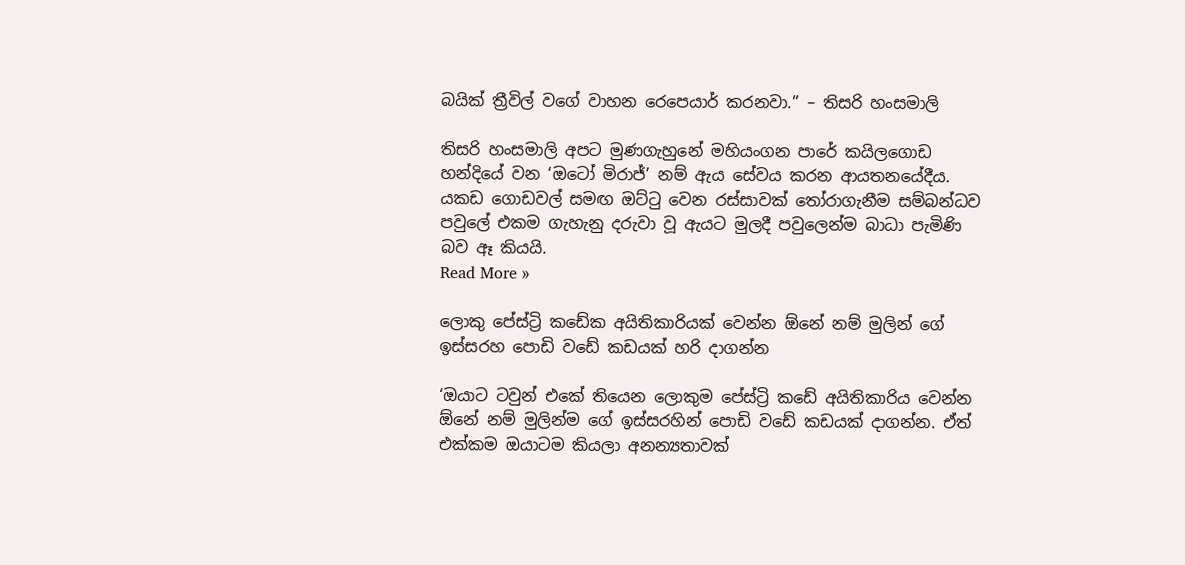බයික් ත්‍රීවිල් වගේ වාහන රෙපෙයාර් කරනවා.” – තිසරි හංසමාලි

තිසරි හංසමාලි අපට මුණගැහුනේ මහියංගන පාරේ කයිලගොඩ හන්දියේ වන ‘ඔටෝ මිරාජ්’ නම් ඇය සේවය කරන ආයතනයේදීය. යකඩ ගොඩවල් සමඟ ඔට්ටු වෙන රස්සාවක් තෝරාගැනීම සම්බන්ධව පවුලේ එකම ගැහැනු දරුවා වූ ඇයට මුලදී පවුලෙන්ම බාධා පැමිණි බව ඈ කියයි.
Read More »

ලොකු පේස්ට්‍රි කඩේක අයිතිකාරියක් වෙන්න ඕනේ නම් මුලින් ගේ ඉස්සරහ පොඩි වඩේ කඩයක් හරි දාගන්න

‘ඔයාට ටවුන් එකේ තියෙන ලොකුම පේස්ට්‍රි කඩේ අයිතිකාරිය වෙන්න ඕනේ නම් මුලින්ම ගේ ඉස්සරහින් පොඩි වඩේ කඩයක් දාගන්න. ඒත් එක්කම ඔයාටම කියලා අනන්‍යතාවක්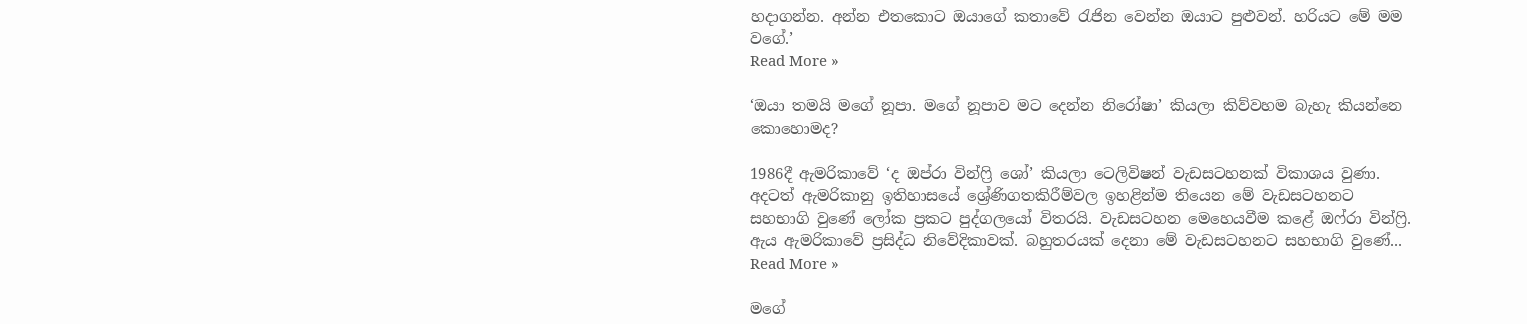හදාගන්න. අන්න එතකොට ඔයාගේ කතාවේ රැජින වෙන්න ඔයාට පුළුවන්. හරියට මේ මම වගේ.’
Read More »

‘ඔයා තමයි මගේ නූපා. මගේ නූපාව මට දෙන්න නිරෝෂා’ කියලා කිව්වහම බැහැ කියන්නෙ කොහොමද?

1986දී ඇමරිකාවේ ‘ද ඔප්රා වින්ෆ්‍රි ශෝ’ කියලා ටෙලිවිෂන් වැඩසටහනක් විකාශය වුණා. අදටත් ඇමරිකානු ඉතිහාසයේ ශ්‍රේණිගතකිරීම්වල ඉහළින්ම තියෙන මේ වැඩසටහනට සහභාගි වුණේ ලෝක ප්‍රකට පුද්ගලයෝ විතරයි. වැඩසටහන මෙහෙයවීම කළේ ඔෆ්රා වින්ෆ්‍රි. ඇය ඇමරිකාවේ ප්‍රසිද්ධ නිවේදිකාවක්. බහුතරයක් දෙනා මේ වැඩසටහනට සහභාගි වුණේ...
Read More »

මගේ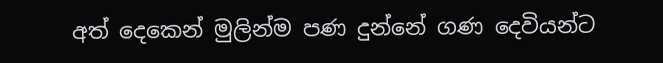අත් දෙකෙන් මුලින්ම පණ දුන්නේ ගණ දෙවියන්ට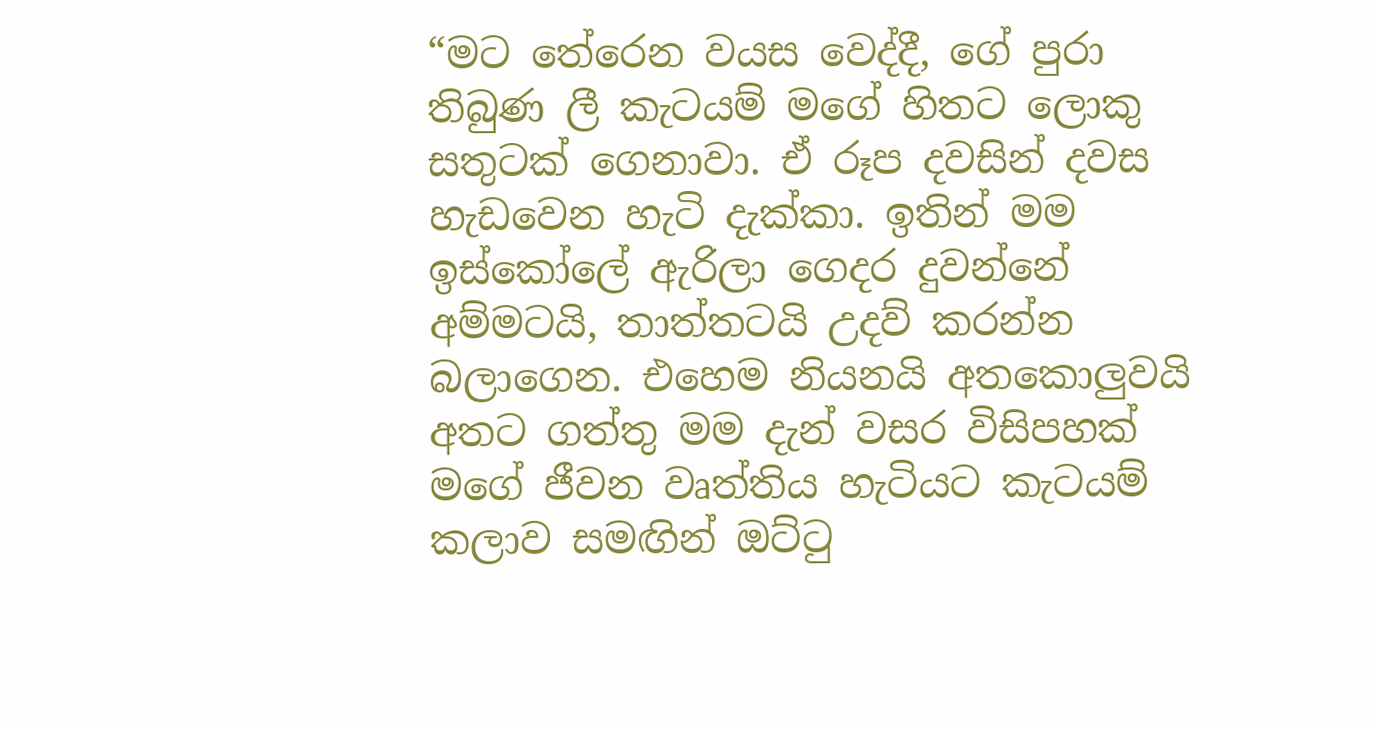“මට තේරෙන වයස වෙද්දී, ගේ පුරා තිබුණ ලී කැටයම් මගේ හිතට ලොකු සතුටක් ගෙනාවා. ඒ රූප දවසින් දවස හැඩවෙන හැටි දැක්කා. ඉතින් මම ඉස්කෝලේ ඇරිලා ගෙදර දුවන්නේ අම්මටයි, තාත්තටයි උදව් කරන්න බලාගෙන. එහෙම නියනයි අතකොලුවයි අතට ගත්තු මම දැන් වසර විසිපහක් මගේ ජීවන වෘත්තිය හැටියට කැටයම් කලාව සමඟින් ඔට්ටු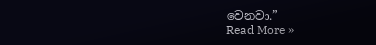වෙනවා.”
Read More »